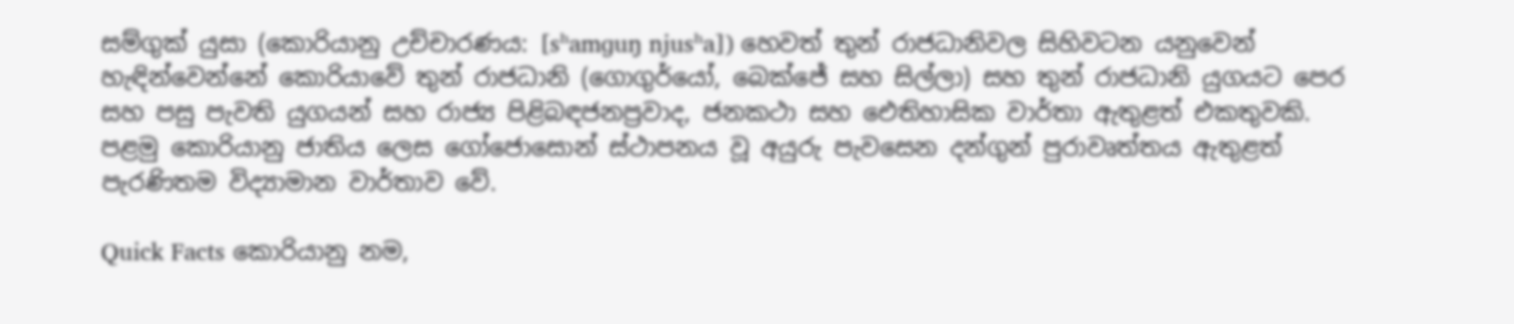සම්ගුක් යුසා (කොරියානු උච්චාරණය: [sʰamɡuŋ njusʰa]) හෙවත් තුන් රාජධානිවල සිහිවටන යනුවෙන් හැඳින්වෙන්නේ කොරියාවේ තුන් රාජධානි (ගොගුර්යෝ, බෙක්ජේ සහ සිල්ලා) සහ තුන් රාජධානි යුගයට පෙර සහ පසු පැවති යුගයන් සහ රාජ්‍ය පිළිබඳජනප්‍රවාද, ජනකථා සහ ඓතිහාසික වාර්තා ඇතුළත් එකතුවකි. පළමු කොරියානු ජාතිය ලෙස ගෝජොසොන් ස්ථාපනය වූ අයුරු පැවසෙන දන්ගුන් පුරාවෘත්තය ඇතුළත් පැරණිතම විද්‍යාමාන වාර්තාව වේ.

Quick Facts කොරියානු නම,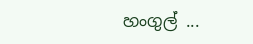හංගුල් ...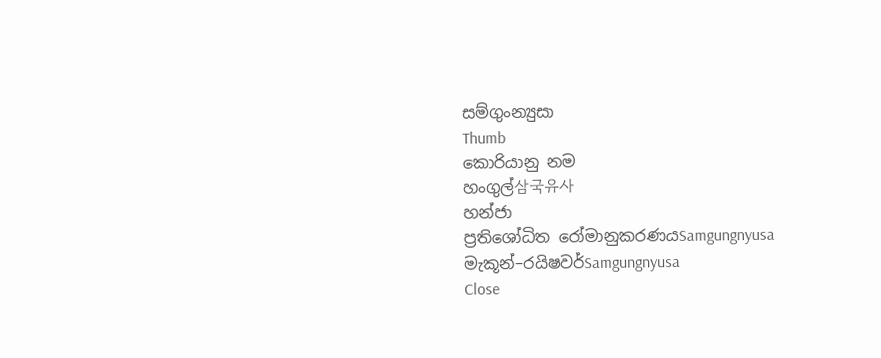සම්ගුංන්‍යුසා
Thumb
කොරියානු නම
හංගුල්삼국유사
හන්ජා
ප්‍රතිශෝධිත රෝමානුකරණයSamgungnyusa
මැකූන්–රයිෂවර්Samgungnyusa
Close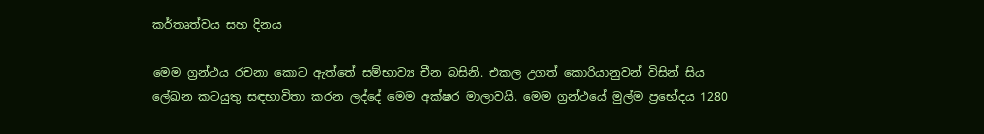කර්තෘත්වය සහ දිනය

මෙම ‍ග්‍රන්ථය රචනා කොට ඇත්තේ සම්භාව්‍ය චීන බසිනි. එකල උගත් කොරියානුවන් විසින් සිය ලේඛන කටයුතු සඳභාවිතා කරන ලද්දේ මෙම අක්ෂර මාලාවයි. මෙම ග්‍රන්ථයේ මුල්ම ප්‍රභේදය 1280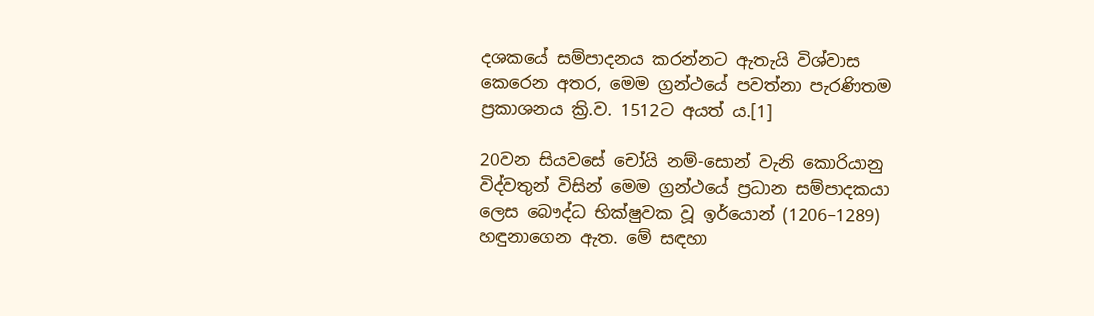දශකයේ සම්පාදනය කරන්නට ඇතැයි විශ්වාස කෙරෙන අතර, මෙම ග්‍රන්ථ‍යේ පවත්නා පැරණිතම ප්‍රකාශනය ක්‍රි.ව. 1512ට අයත් ය.[1]

20වන සියවසේ ‍චෝයි නම්-සොන් වැනි කොරියානු විද්වතුන් විසින් මෙම ග්‍රන්ථයේ ප්‍රධාන සම්පාදකයා ලෙස බෞද්ධ භික්ෂුවක වූ ඉර්යොන් (1206–1289) හඳුනාගෙන ඇත. මේ සඳහා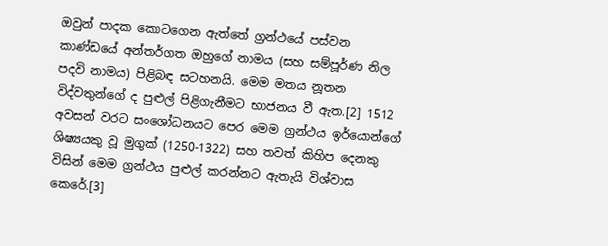ඔවුන් පාදක කොටගෙන ඇත්තේ ග්‍රන්ථයේ පස්වන කාණ්ඩයේ අන්තර්ගත ඔහුගේ නාමය (සහ සම්පූර්ණ නිල පදවි නාමය) පිළිබඳ සටහනයි. මෙම මතය නූතන විද්වතුන්ගේ ද පුළුල් පිළිගැනීමට භාජනය වී ඇත.[2] 1512 අවසන් වරට සංශෝධනයට පෙර මෙම ග්‍රන්ථය ඉර්යොන්ගේ ශිෂ්‍යයකු වූ මුගුක් (1250-1322) සහ තවත් කිහිප දෙනකු විසින් මෙම ග්‍රන්ථය පුළුල් කරන්නට ඇතැයි විශ්වාස කෙරේ.[3]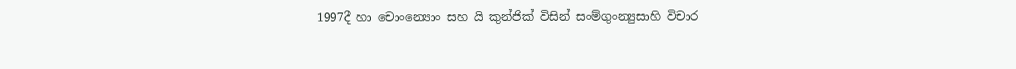1997දී හා චොංන්‍යොං සහ යි කුන්ජික් විසින් සංම්ගුංන්‍යුසාහි විචාර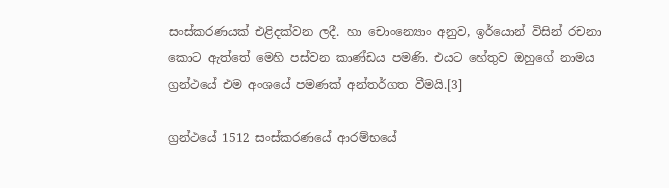සංස්කරණයක් එළිදක්වන ලදී. හා චොංන්‍යොං අනුව, ඉර්යොන් විසින් රචනා කොට ඇත්තේ මෙහි පස්වන කාණ්ඩය පමණි. එයට හේතුව ඔහු‍ගේ නාමය ග්‍රන්ථයේ එම අංශයේ පමණක් අන්තර්ගත වීමයි.[3]

ග්‍රන්ථයේ 1512 සංස්කරණයේ ආරම්භයේ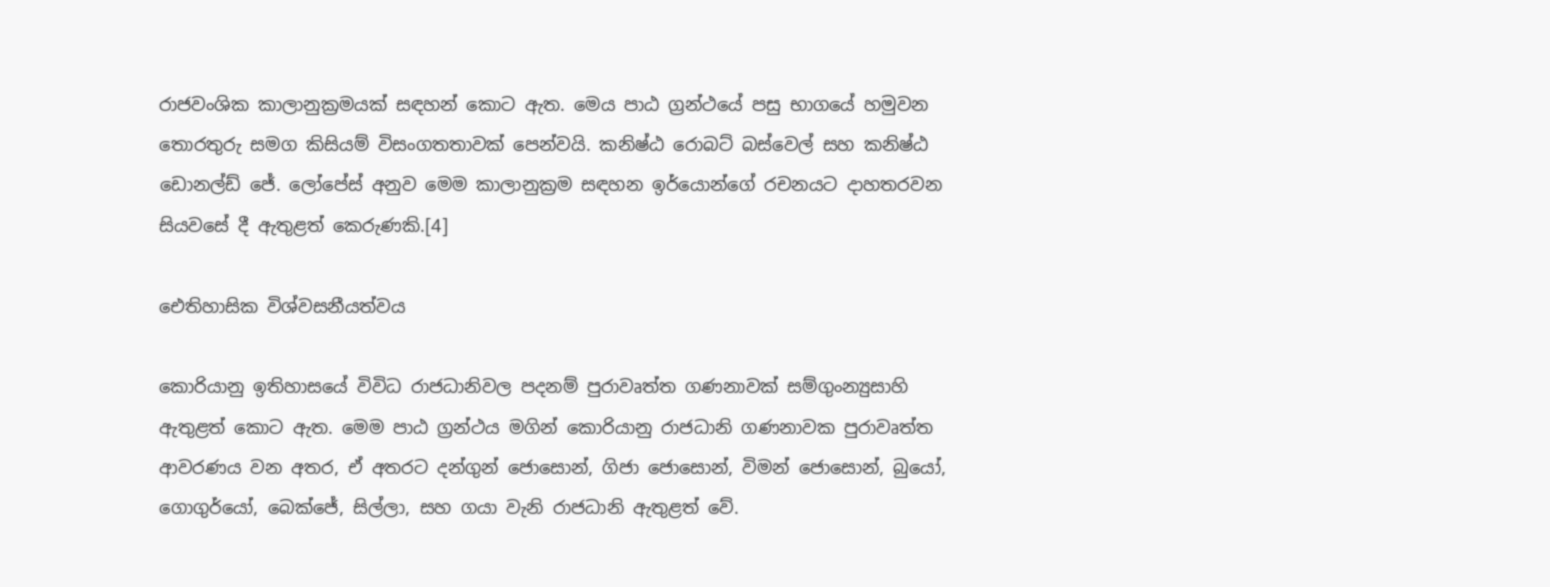රාජවංශික කාලානුක්‍රමයක් සඳහන් කොට ඇත. මෙය පාඨ ග්‍රන්ථයේ පසු භාගයේ හමුවන තොරතුරු සමග කිසියම් විසංගතතාවක් පෙන්වයි. කනිෂ්ඨ රොබට් බස්වෙල් සහ කනිෂ්ඨ ඩොනල්ඩ් ජේ. ලෝපේස් අනුව මෙම කාලානුක්‍රම සඳහන ඉර්යොන්ගේ රචනයට දාහතරවන සියවසේ දී ඇතුළත් කෙරුණකි.[4]

ඓතිහාසික විශ්වසනීයත්වය

කොරියානු ඉතිහාසයේ විවිධ රාජධානිවල පදනම් පුරාවෘත්ත ගණනාවක් සම්ගුංන්‍යුසාහි ඇතුළත් කොට ඇත. මෙම පාඨ ග්‍රන්ථය මගින් කොරියානු රාජධානි ගණනාවක පුරාවෘත්ත ආවරණය වන අතර, ඒ අතරට දන්ගුන් ජොසොන්, ගිජා ජොසොන්, විමන් ජොසොන්, බුයෝ, ගොගුර්යෝ, බෙක්ජේ, සිල්ලා, සහ ගයා වැනි රාජධානි ඇතුළත් වේ.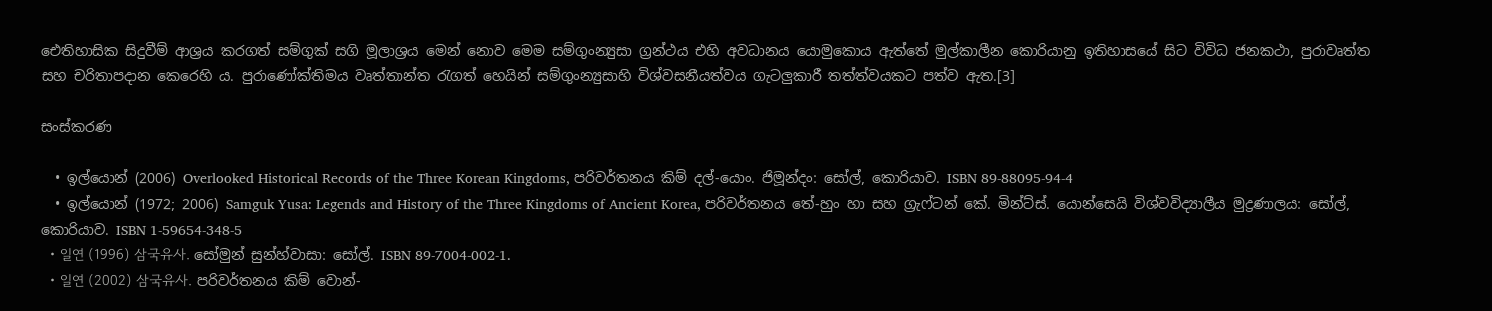ඓතිහාසික සිදුවීම් ආශ්‍රය කරගත් සම්ගුක් සගි මූලාශ්‍රය මෙන් නොව මෙම සම්ගුංන්‍යුසා ග්‍රන්ථය එහි අවධානය යොමුකොය ඇත්තේ මුල්කාලීන කොරියානු ඉතිහාසයේ සිට විවිධ ජනකථා, පුරාවෘත්ත සහ චරිතාපදාන කෙරෙහි ය. පුරාණෝක්තිමය වෘත්තාන්ත රැගත් හෙයින් සම්ගුංන්‍යුසාහි විශ්වසනීයත්වය ගැටලුකාරී තත්ත්වයකට පත්ව ඇත.[3]

සංස්කරණ

  • ඉල්යොන් (2006) Overlooked Historical Records of the Three Korean Kingdoms, පරිවර්තනය කිම් දල්-යොං. ජිමූන්දං: සෝල්, කොරියාව. ISBN 89-88095-94-4
  • ඉල්යොන් (1972; 2006) Samguk Yusa: Legends and History of the Three Kingdoms of Ancient Korea, පරිවර්තනය තේ-හුං හා සහ ග්‍රැෆ්ටන් කේ. මින්ට්ස්. යොන්සෙයි විශ්වවිද්‍යාලීය මුද්‍රණාලය: සෝල්, කොරියාව. ISBN 1-59654-348-5
  • 일연 (1996) 삼국유사. සෝමුන් සුන්හ්වාසා: සෝල්. ISBN 89-7004-002-1.
  • 일연 (2002) 삼국유사. පරිවර්තනය කිම් වොන්-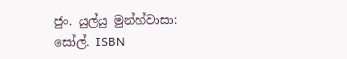ජුං. යුල්යු මුන්හ්වාසා: සෝල්. ISBN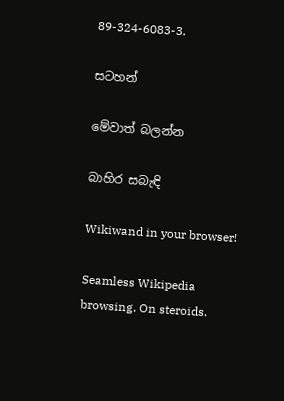89-324-6083-3.

සටහන්

මේවාත් බලන්න

බාහිර සබැඳි

Wikiwand in your browser!

Seamless Wikipedia browsing. On steroids.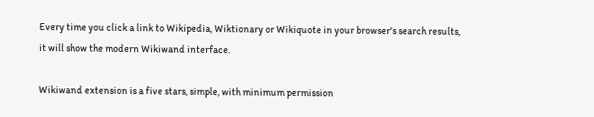Every time you click a link to Wikipedia, Wiktionary or Wikiquote in your browser's search results, it will show the modern Wikiwand interface.

Wikiwand extension is a five stars, simple, with minimum permission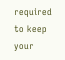required to keep your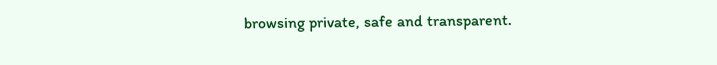browsing private, safe and transparent.